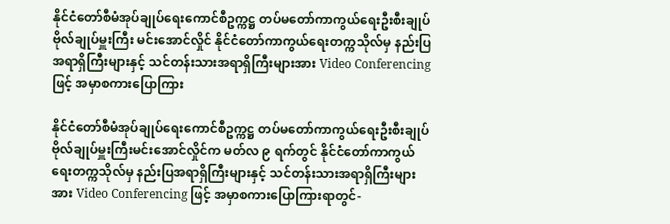နိုင်ငံတော်စီမံအုပ်ချုပ်ရေးကောင်စီဥက္ကဋ္ဌ တပ်မတော်ကာကွယ်ရေးဦးစီးချုပ် ဗိုလ်ချုပ်မှူးကြီး မင်းအောင်လှိုင် နိုင်ငံတော်ကာကွယ်ရေးတက္ကသိုလ်မှ နည်းပြအရာရှိကြီးများနှင့် သင်တန်းသားအရာရှိကြီးများအား Video Conferencing ဖြင့် အမှာစကားပြောကြား

နိုင်ငံတော်စီမံအုပ်ချုပ်ရေးကောင်စီဥက္ကဋ္ဌ တပ်မတော်ကာကွယ်ရေးဦးစီးချုပ် ဗိုလ်ချုပ်မှူးကြီးမင်းအောင်လှိုင်က မတ်လ ၉ ရက်တွင် နိုင်ငံတော်ကာကွယ်ရေးတက္ကသိုလ်မှ နည်းပြအရာရှိကြီးများနှင့် သင်တန်းသားအရာရှိကြီးများအား Video Conferencing ဖြင့် အမှာစကားပြောကြားရာတွင်-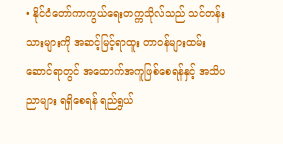• နိုင်ငံတော်ကာကွယ်ရေးတက္ကသိုလ်သည် သင်တန်းသားများကို အဆင့်မြင့်ရာထူး တာဝန်များထမ်းဆောင်ရာတွင် အထောက်အကူဖြစ်စေရန်နှင့် အသိပညာများ ရရှိစေရန် ရည်ရွယ်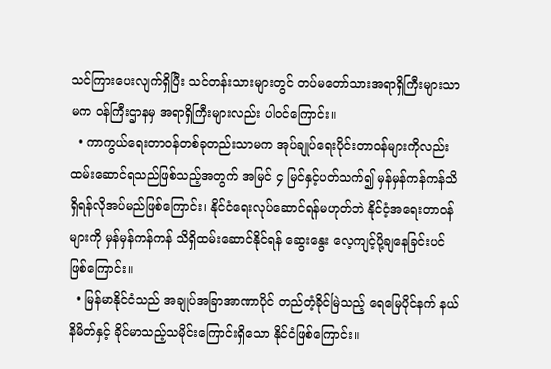သင်ကြားပေးလျက်ရှိပြီး သင်တန်းသားများတွင် တပ်မတော်သားအရာရှိကြီးများသာမက ဝန်ကြီးဌာနမှ အရာရှိကြီးများလည်း ပါဝင်ကြောင်း။
  • ကာကွယ်ရေးတာဝန်တစ်ခုတည်းသာမက အုပ်ချုပ်ရေးပိုင်းတာဝန်များကိုလည်း ထမ်းဆောင်ရသည်ဖြစ်သည့်အတွက် အမြင် ၄ မြင်နှင့်ပတ်သက်၍ မှန်မှန်ကန်ကန်သိရှိရန်လိုအပ်မည်ဖြစ်ကြောင်း၊ နိုင်ငံရေးလုပ်ဆောင်ရန်မဟုတ်ဘဲ နိုင်ငံ့အရေးတာဝန်များကို မှန်မှန်ကန်ကန် သိရှိထမ်းဆောင်နိုင်ရန် ဆွေးနွေး လေ့ကျင့်ပို့ချနေခြင်းပင်ဖြစ်ကြောင်း။
  • မြန်မာနိုင်ငံသည် အချုပ်အခြာအာဏာပိုင် တည်တံ့ခိုင်မြဲသည့် ရေမြေပိုင်နက် နယ်နိမိတ်နှင့် ခိုင်မာသည့်သမိုင်းကြောင်းရှိသော နိုင်ငံဖြစ်ကြောင်း။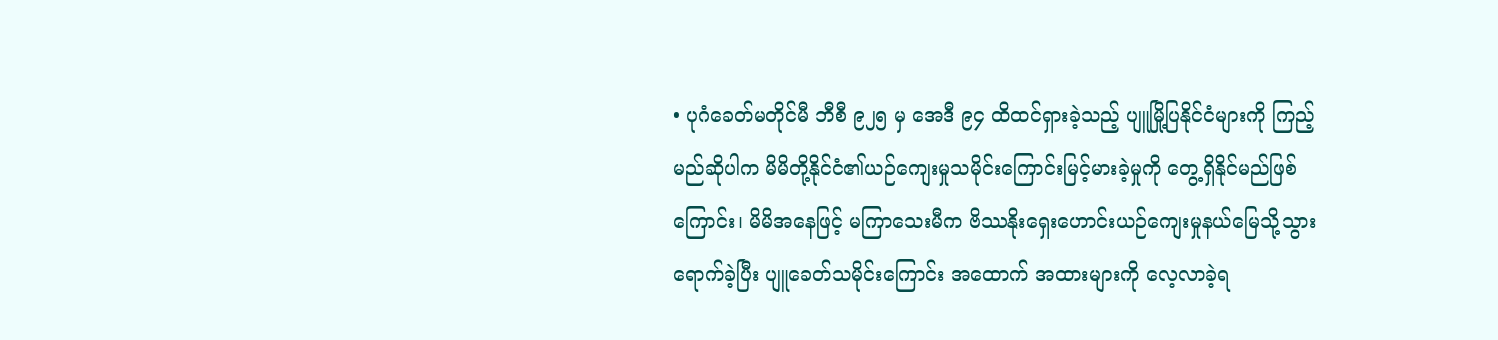• ပုဂံခေတ်မတိုင်မီ ဘီစီ ၉၂၅ မှ အေဒီ ၉၄ ထိထင်ရှားခဲ့သည့် ပျူမြို့ပြနိုင်ငံများကို ကြည့်မည်ဆိုပါက မိမိတို့နိုင်ငံ၏ယဉ်ကျေးမှုသမိုင်းကြောင်းမြင့်မားခဲ့မှုကို တွေ့ရှိနိုင်မည်ဖြစ်ကြောင်း၊ မိမိအနေဖြင့် မကြာသေးမီက ဗိဿနိုးရှေးဟောင်းယဉ်ကျေးမှုနယ်မြေသို့သွားရောက်ခဲ့ပြီး ပျူခေတ်သမိုင်းကြောင်း အထောက် အထားများကို လေ့လာခဲ့ရ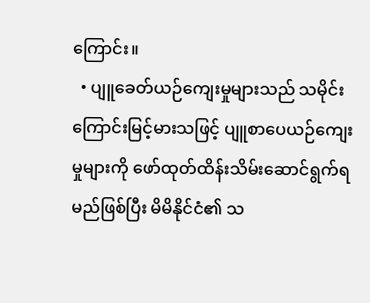ကြောင်း။
  • ပျူခေတ်ယဉ်ကျေးမှုများသည် သမိုင်းကြောင်းမြင့်မားသဖြင့် ပျူစာပေယဉ်ကျေးမှုများကို ဖော်ထုတ်ထိန်းသိမ်းဆောင်ရွက်ရမည်ဖြစ်ပြီး မိမိနိုင်ငံ၏ သ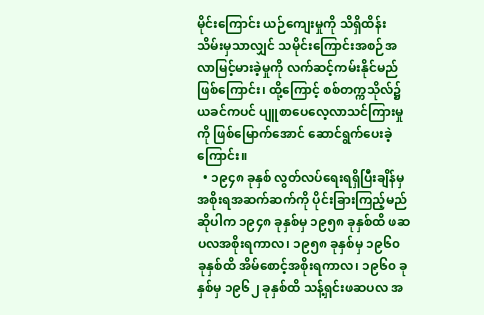မိုင်းကြောင်း ယဉ်ကျေးမှုကို သိရှိထိန်းသိမ်းမှသာလျှင် သမိုင်းကြောင်းအစဉ်အလာမြင့်မားခဲ့မှုကို လက်ဆင့်ကမ်းနိုင်မည်ဖြစ်ကြောင်း၊ ထို့ကြောင့် စစ်တက္ကသိုလ်၌ ယခင်ကပင် ပျူစာပေလေ့လာသင်ကြားမှုကို ဖြစ်မြောက်အောင် ဆောင်ရွက်ပေးခဲ့ကြောင်း။
  • ၁၉၄၈ ခုနှစ် လွတ်လပ်ရေးရရှိပြီးချိန်မှ အစိုးရအဆက်ဆက်ကို ပိုင်းခြားကြည့်မည်ဆိုပါက ၁၉၄၈ ခုနှစ်မှ ၁၉၅၈ ခုနှစ်ထိ ဖဆပလအစိုးရကာလ၊ ၁၉၅၈ ခုနှစ်မှ ၁၉၆၀ ခုနှစ်ထိ အိမ်စောင့်အစိုးရကာလ၊ ၁၉၆၀ ခုနှစ်မှ ၁၉၆၂ ခုနှစ်ထိ သန့်ရှင်းဖဆပလ အ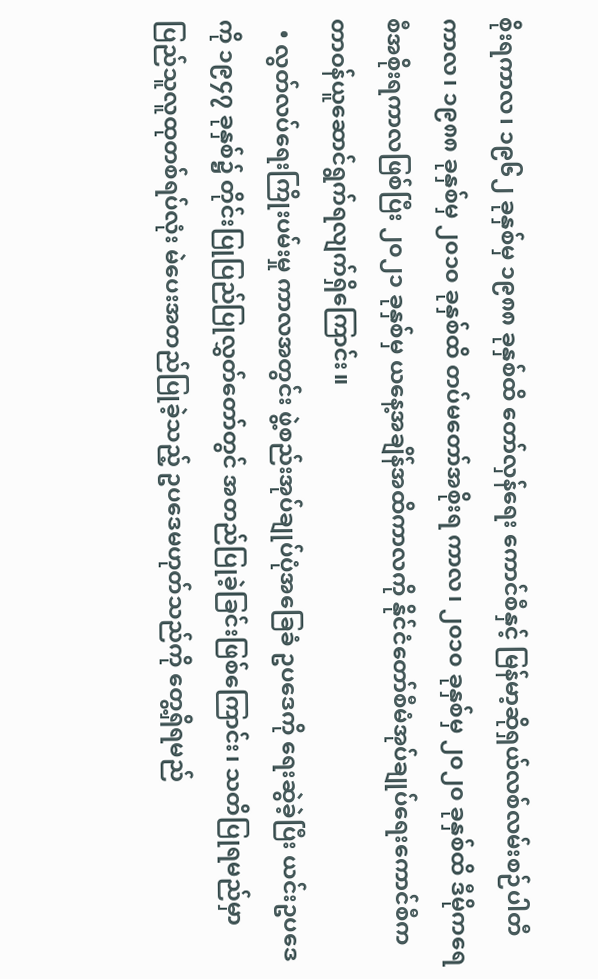စိုးရကာလ၊ ၁၉၆၂ ခုနှစ်မှ ၁၉၈၈ ခုနှစ်ထိ တော်လှန်ရေး ကောင်စီနှင့် မြန်မာ့ဆိုရှယ်လစ်လမ်းစဉ်ပါတီကာလ၊ ၁၉၈၈ ခုနှစ်မှ ၂၀၁၀ ခုနှစ်ထိ တပ်မတော်အစိုးရ ကာလ၊ ၂၀၁၀ ခုနှစ်မှ ၂၀၂၀ ခုနှစ်ထိ ဒီမိုကရေစီအစိုးရကာလဖြစ်ပြီး ၂၀၂၁ ခုနှစ်မှ ယနေ့အချိန်အထိကာလကို နိုင်ငံတော်စီမံအုပ်ချုပ်ရေးကောင်စီက တာဝန်ယူဆောင်ရွက်ရလျက်ရှိကြောင်း။
  • လွတ်လပ်ရေးကြိုးပမ်းမှု ကာလအတွင်း ဖွဲ့စည်းအုပ်ချုပ်ပုံအခြေခံ ဥပဒေကို ရေးဆွဲခဲ့ပြီး ယင်းဥပဒေကို ၁၉၄၇ ခုနှစ်၌ တိုင်းပြုပြည်ပြုလွှတ်တော်တွင် အတည်ပြုခဲ့ခြင်းဖြစ်ကြောင်း၊ သတိပြုရမည်မှာ ပြည်သူလူထုတစ်ရပ်လုံး မဲပေးအတည်ပြုခဲ့သည့် ဥပဒေမဟုတ်သည်ကို တွေ့ရှိရမည်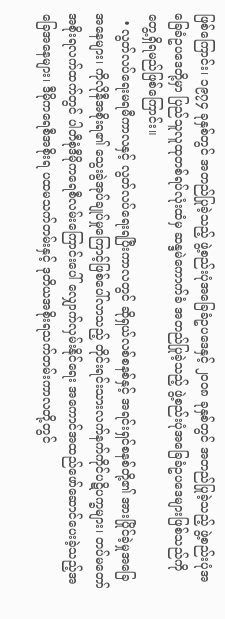ဖြစ်ကြောင်း၊ ၁၉၇၄ ခုနှစ်တွင် အတည်ပြုခဲ့သည့် ဖွဲ့စည်းပုံအခြေခံဥပဒေနှင့် ၂၀၀၈ ခုနှစ်တွင် အတည်ပြုခဲ့သည့် ဖွဲ့စည်းပုံအခြေခံဥပဒေတို့မှာ ပြည်သူလူထုတစ်ရပ်လုံးထံမှ ဆန္ဒမဲကောက်ခံ အတည်ပြုခဲ့သည့် ဖွဲ့စည်းပုံအခြေခံဥပဒေများဖြစ်သည်ကို တွေ့ရှိရမည်ဖြစ်ကြောင်း။
  • လွတ်လပ်ရေးမရမီကာလနှင့် လွတ်လပ်ရေးရပြီးကာလတွင် ဆိုရှယ်လစ်စနစ်နှင့် အရင်းရှင်စနစ်တို့၏ အားပြိုင်ခဲ့မှုအခြေအနေများ၊ ကိုလိုနီအစိုးရ၏ သွေးခွဲအုပ်ချုပ်မှုကြောင့်ဖြစ်ပေါ်လာသည့် တိုင်းရင်းသားလက်နက်ကိုင်ပဋိပက္ခများ၊ တပ်မတော်အစိုးရလက်ထက်တွင် ပါတီစုံဒီမိုကရေစီလမ်းကြောင်းပေါ် လျှောက်လှမ်းနိုင်ရေး အကောင်အထည်ဖော်ဆောင်ပေးခဲ့သည့်အခြေအနေများ၊ ဒီမိုကရေစီအစိုးရ ပထမသက်တမ်းနှင့် ဒုတိယအစိုးရသက်တမ်းကာလတို့တွင်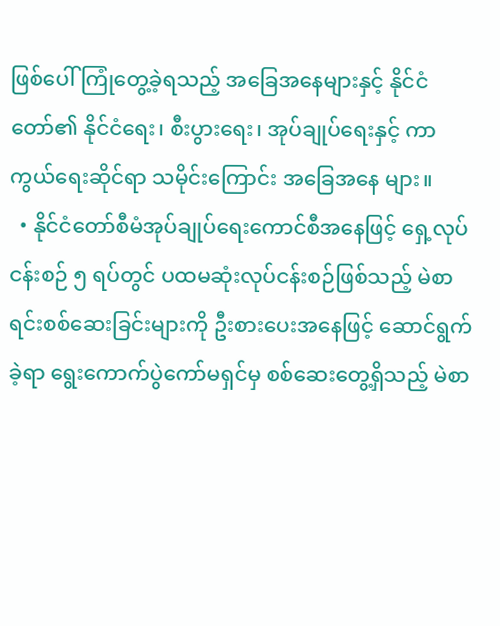ဖြစ်ပေါ်ကြုံတွေ့ခဲ့ရသည့် အခြေအနေများနှင့် နိုင်ငံတော်၏ နိုင်ငံရေး၊ စီးပွားရေး၊ အုပ်ချုပ်ရေးနှင့် ကာကွယ်ရေးဆိုင်ရာ သမိုင်းကြောင်း အခြေအနေ များ။
  • နိုင်ငံတော်စီမံအုပ်ချုပ်ရေးကောင်စီအနေဖြင့် ရှေ့လုပ်ငန်းစဉ် ၅ ရပ်တွင် ပထမဆုံးလုပ်ငန်းစဉ်ဖြစ်သည့် မဲစာရင်းစစ်ဆေးခြင်းများကို ဦးစားပေးအနေဖြင့် ဆောင်ရွက်ခဲ့ရာ ရွေးကောက်ပွဲကော်မရှင်မှ စစ်ဆေးတွေ့ရှိသည့် မဲစာ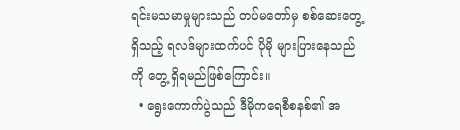ရင်းမသမာမှုများသည် တပ်မတော်မှ စစ်ဆေးတွေ့ရှိသည့် ရလဒ်များထက်ပင် ပိုမို များပြားနေသည်ကို တွေ့ ရှိရမည်ဖြစ်ကြောင်း။
  • ရွေးကောက်ပွဲသည် ဒီမိုကရေစီစနစ်၏ အ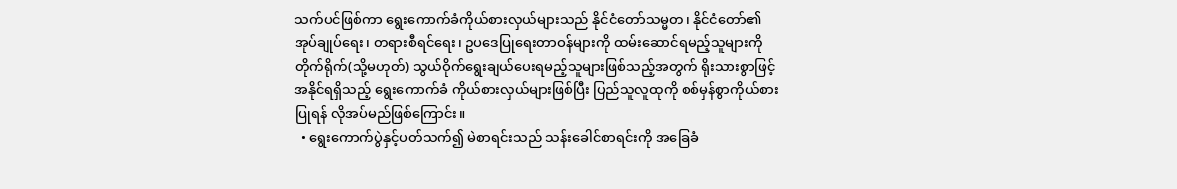သက်ပင်ဖြစ်ကာ ရွေးကောက်ခံကိုယ်စားလှယ်များသည် နိုင်ငံတော်သမ္မတ၊ နိုင်ငံတော်၏ အုပ်ချုပ်ရေး၊ တရားစီရင်ရေး၊ ဥပဒေပြုရေးတာဝန်များကို ထမ်းဆောင်ရမည့်သူများကို တိုက်ရိုက်(သို့မဟုတ်) သွယ်ဝိုက်ရွေးချယ်ပေးရမည့်သူများဖြစ်သည့်အတွက် ရိုးသားစွာဖြင့် အနိုင်ရရှိသည့် ရွေးကောက်ခံ ကိုယ်စားလှယ်များဖြစ်ပြီး ပြည်သူလူထုကို စစ်မှန်စွာကိုယ်စားပြုရန် လိုအပ်မည်ဖြစ်ကြောင်း။
  • ရွေးကောက်ပွဲနှင့်ပတ်သက်၍ မဲစာရင်းသည် သန်းခေါင်စာရင်းကို အခြေခံ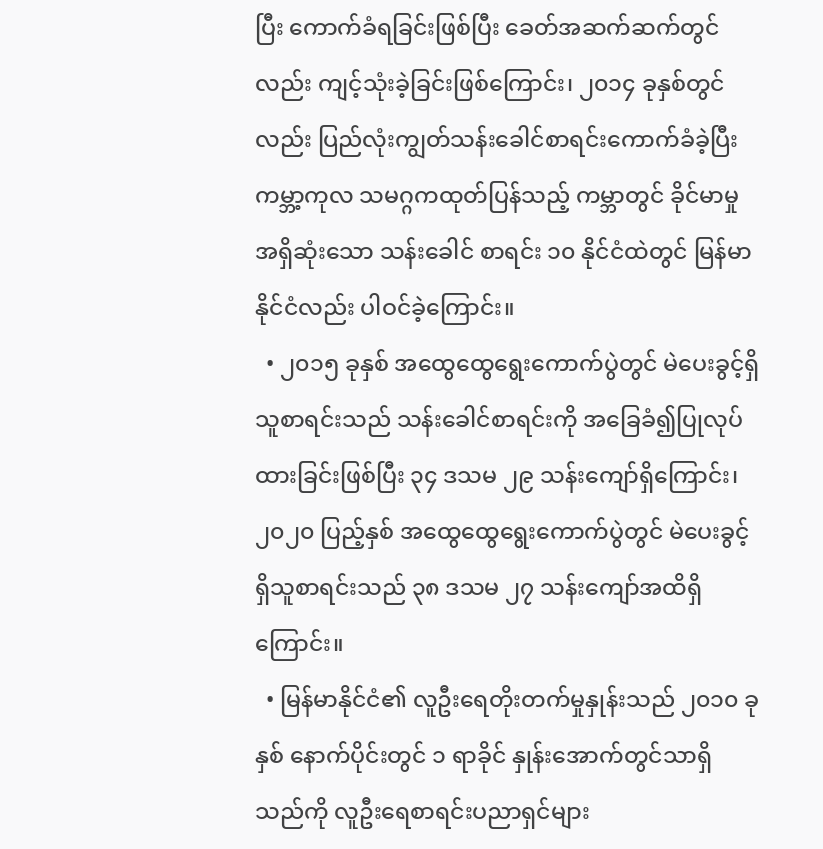ပြီး ကောက်ခံရခြင်းဖြစ်ပြီး ခေတ်အဆက်ဆက်တွင်လည်း ကျင့်သုံးခဲ့ခြင်းဖြစ်ကြောင်း၊ ၂၀၁၄ ခုနှစ်တွင်လည်း ပြည်လုံးကျွတ်သန်းခေါင်စာရင်းကောက်ခံခဲ့ပြီး ကမ္ဘာ့ကုလ သမဂ္ဂကထုတ်ပြန်သည့် ကမ္ဘာတွင် ခိုင်မာမှုအရှိဆုံးသော သန်းခေါင် စာရင်း ၁၀ နိုင်ငံထဲတွင် မြန်မာနိုင်ငံလည်း ပါဝင်ခဲ့ကြောင်း။
  • ၂၀၁၅ ခုနှစ် အထွေထွေရွေးကောက်ပွဲတွင် မဲပေးခွင့်ရှိသူစာရင်းသည် သန်းခေါင်စာရင်းကို အခြေခံ၍ပြုလုပ်ထားခြင်းဖြစ်ပြီး ၃၄ ဒသမ ၂၉ သန်းကျော်ရှိကြောင်း၊ ၂၀၂၀ ပြည့်နှစ် အထွေထွေရွေးကောက်ပွဲတွင် မဲပေးခွင့်ရှိသူစာရင်းသည် ၃၈ ဒသမ ၂၇ သန်းကျော်အထိရှိကြောင်း။
  • မြန်မာနိုင်ငံ၏ လူဦးရေတိုးတက်မှုနှုန်းသည် ၂၀၁၀ ခုနှစ် နောက်ပိုင်းတွင် ၁ ရာခိုင် နှုန်းအောက်တွင်သာရှိသည်ကို လူဦးရေစာရင်းပညာရှင်များ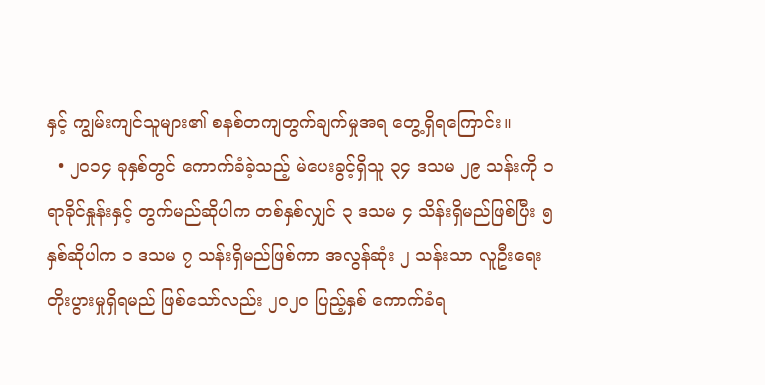နှင့် ကျွမ်းကျင်သူများ၏ စနစ်တကျတွက်ချက်မှုအရ တွေ့ရှိရကြောင်း။
  • ၂၀၁၄ ခုနှစ်တွင် ကောက်ခံခဲ့သည့် မဲပေးခွင့်ရှိသူ ၃၄ ဒသမ ၂၉ သန်းကို ၁ ရာခိုင်နှုန်းနှင့် တွက်မည်ဆိုပါက တစ်နှစ်လျှင် ၃ ဒသမ ၄ သိန်းရှိမည်ဖြစ်ပြီး ၅ နှစ်ဆိုပါက ၁ ဒသမ ၇ သန်းရှိမည်ဖြစ်ကာ အလွန်ဆုံး ၂ သန်းသာ လူဦးရေးတိုးပွားမှုရှိရမည် ဖြစ်သော်လည်း ၂၀၂၀ ပြည့်နှစ် ကောက်ခံရ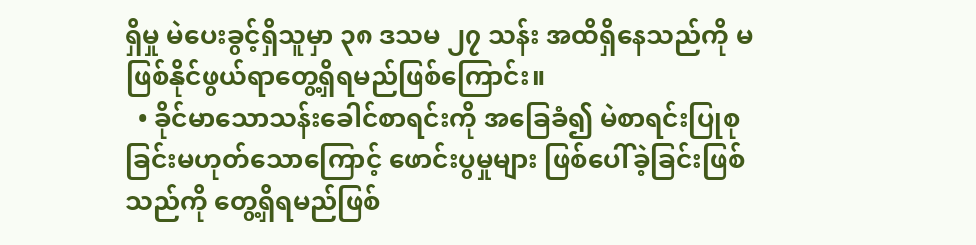ရှိမှု မဲပေးခွင့်ရှိသူမှာ ၃၈ ဒသမ ၂၇ သန်း အထိရှိနေသည်ကို မဖြစ်နိုင်ဖွယ်ရာတွေ့ရှိရမည်ဖြစ်ကြောင်း။
  • ခိုင်မာသောသန်းခေါင်စာရင်းကို အခြေခံ၍ မဲစာရင်းပြုစုခြင်းမဟုတ်သောကြောင့် ဖောင်းပွမှုများ ဖြစ်ပေါ်ခဲ့ခြင်းဖြစ်သည်ကို တွေ့ရှိရမည်ဖြစ်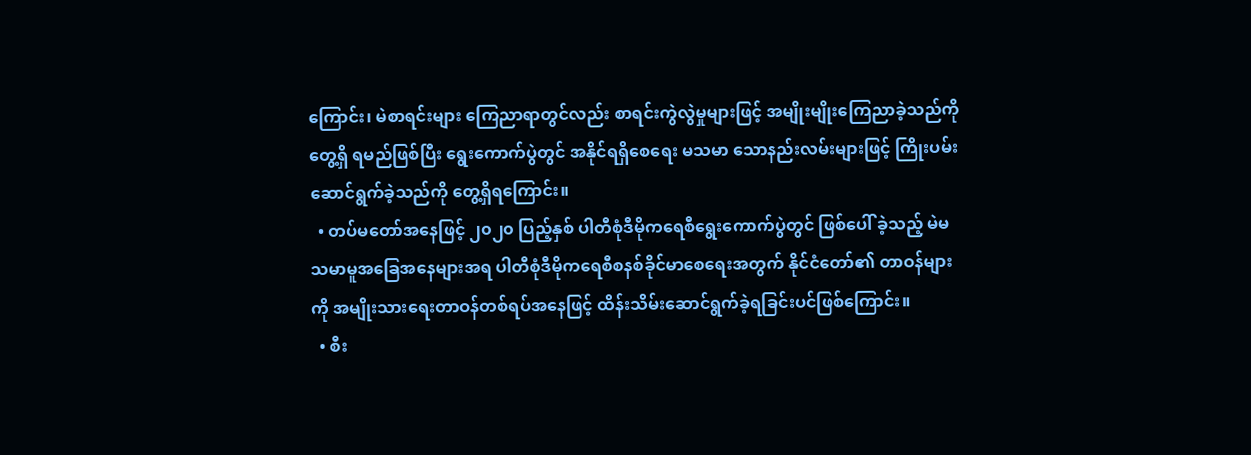ကြောင်း၊ မဲစာရင်းများ ကြေညာရာတွင်လည်း စာရင်းကွဲလွဲမှုများဖြင့် အမျိုးမျိုးကြေညာခဲ့သည်ကို တွေ့ရှိ ရမည်ဖြစ်ပြီး ရွေးကောက်ပွဲတွင် အနိုင်ရရှိစေရေး မသမာ သောနည်းလမ်းများဖြင့် ကြိုးပမ်းဆောင်ရွက်ခဲ့သည်ကို တွေ့ရှိရကြောင်း။
  • တပ်မတော်အနေဖြင့် ၂၀၂၀ ပြည့်နှစ် ပါတီစုံဒီမိုကရေစီရွေးကောက်ပွဲတွင် ဖြစ်ပေါ် ခဲ့သည့် မဲမသမာမူအခြေအနေများအရ ပါတီစုံဒီမိုကရေစီစနစ်ခိုင်မာစေရေးအတွက် နိုင်ငံတော်၏ တာဝန်များကို အမျိုးသားရေးတာဝန်တစ်ရပ်အနေဖြင့် ထိန်းသိမ်းဆောင်ရွက်ခဲ့ရခြင်းပင်ဖြစ်ကြောင်း။
  • စီး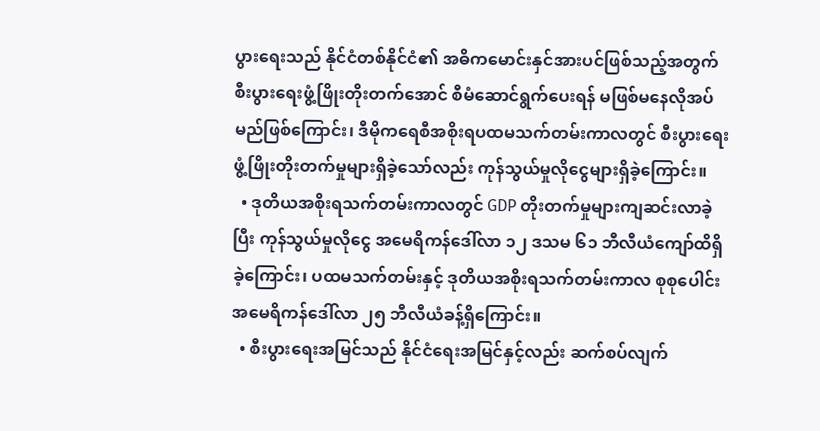ပွားရေးသည် နိုင်ငံတစ်နိုင်ငံ၏ အဓိကမောင်းနှင်အားပင်ဖြစ်သည့်အတွက် စီးပွားရေးဖွံ့ဖြိုးတိုးတက်အောင် စီမံဆောင်ရွက်ပေးရန် မဖြစ်မနေလိုအပ်မည်ဖြစ်ကြောင်း၊ ဒီမိုကရေစီအစိုးရပထမသက်တမ်းကာလတွင် စီးပွားရေးဖွံ့ဖြိုးတိုးတက်မှုများရှိခဲ့သော်လည်း ကုန်သွယ်မှုလိုငွေများရှိခဲ့ကြောင်း။
  • ဒုတိယအစိုးရသက်တမ်းကာလတွင် GDP တိုးတက်မှုများကျဆင်းလာခဲ့ပြီး ကုန်သွယ်မှုလိုငွေ အမေရိကန်ဒေါ်လာ ၁၂ ဒသမ ၆၁ ဘီလီယံကျော်ထိရှိခဲ့ကြောင်း၊ ပထမသက်တမ်းနှင့် ဒုတိယအစိုးရသက်တမ်းကာလ စုစုပေါင်းအမေရိကန်ဒေါ်လာ ၂၅ ဘီလီယံခန့်ရှိကြောင်း။
  • စီးပွားရေးအမြင်သည် နိုင်ငံရေးအမြင်နှင့်လည်း ဆက်စပ်လျက်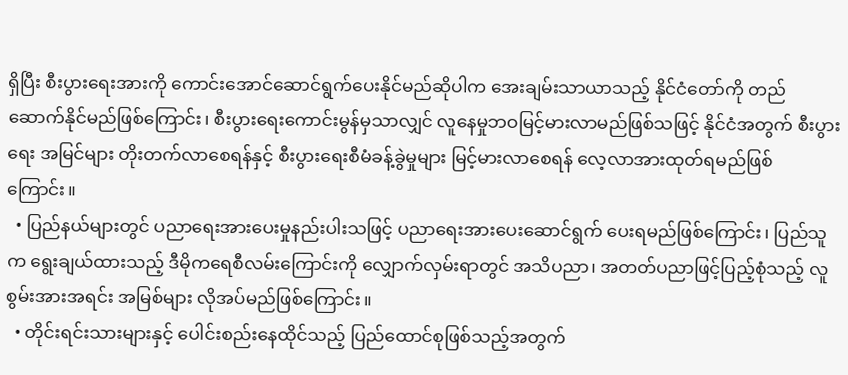ရှိပြီး စီးပွားရေးအားကို ကောင်းအောင်ဆောင်ရွက်ပေးနိုင်မည်ဆိုပါက အေးချမ်းသာယာသည့် နိုင်ငံတော်ကို တည်ဆောက်နိုင်မည်ဖြစ်ကြောင်း၊ စီးပွားရေးကောင်းမွန်မှသာလျှင် လူနေမှုဘဝမြင့်မားလာမည်ဖြစ်သဖြင့် နိုင်ငံအတွက် စီးပွားရေး အမြင်များ တိုးတက်လာစေရန်နှင့် စီးပွားရေးစီမံခန့်ခွဲမှုများ မြင့်မားလာစေရန် လေ့လာအားထုတ်ရမည်ဖြစ်ကြောင်း။
  • ပြည်နယ်များတွင် ပညာရေးအားပေးမှုနည်းပါးသဖြင့် ပညာရေးအားပေးဆောင်ရွက် ပေးရမည်ဖြစ်ကြောင်း၊ ပြည်သူက ရွေးချယ်ထားသည့် ဒီမိုကရေစီလမ်းကြောင်းကို လျှောက်လှမ်းရာတွင် အသိပညာ၊ အတတ်ပညာဖြင့်ပြည့်စုံသည့် လူစွမ်းအားအရင်း အမြစ်များ လိုအပ်မည်ဖြစ်ကြောင်း။
  • တိုင်းရင်းသားများနှင့် ပေါင်းစည်းနေထိုင်သည့် ပြည်ထောင်စုဖြစ်သည့်အတွက်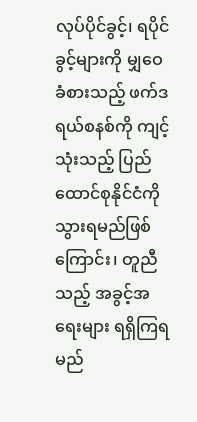လုပ်ပိုင်ခွင့်၊ ရပိုင်ခွင့်များကို မျှဝေခံစားသည့် ဖက်ဒရယ်စနစ်ကို ကျင့်သုံးသည့် ပြည်ထောင်စုနိုင်ငံကို သွားရမည်ဖြစ်ကြောင်း၊ တူညီသည့် အခွင့်အရေးများ ရရှိကြရမည်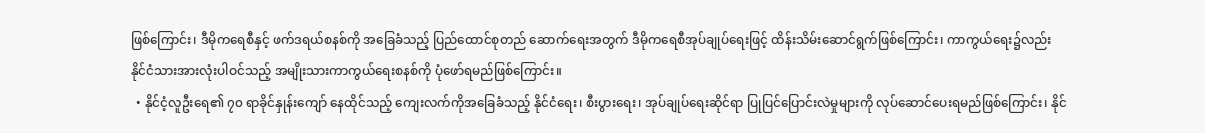ဖြစ်ကြောင်း၊ ဒီမိုကရေစီနှင့် ဖက်ဒရယ်စနစ်ကို အခြေခံသည့် ပြည်ထောင်စုတည် ဆောက်ရေးအတွက် ဒီမိုကရေစီအုပ်ချုပ်ရေးဖြင့် ထိန်းသိမ်းဆောင်ရွက်ဖြစ်ကြောင်း၊ ကာကွယ်ရေး၌လည်း နိုင်ငံသားအားလုံးပါဝင်သည့် အမျိုးသားကာကွယ်ရေးစနစ်ကို ပုံဖော်ရမည်ဖြစ်ကြောင်း။
  • နိုင်ငံ့လူဦးရေ၏ ၇၀ ရာခိုင်နှုန်းကျော် နေထိုင်သည့် ကျေးလက်ကိုအခြေခံသည့် နိုင်ငံရေး၊ စီးပွားရေး၊ အုပ်ချုပ်ရေးဆိုင်ရာ ပြုပြင်ပြောင်းလဲမှုများကို လုပ်ဆောင်ပေးရမည်ဖြစ်ကြောင်း၊ နိုင်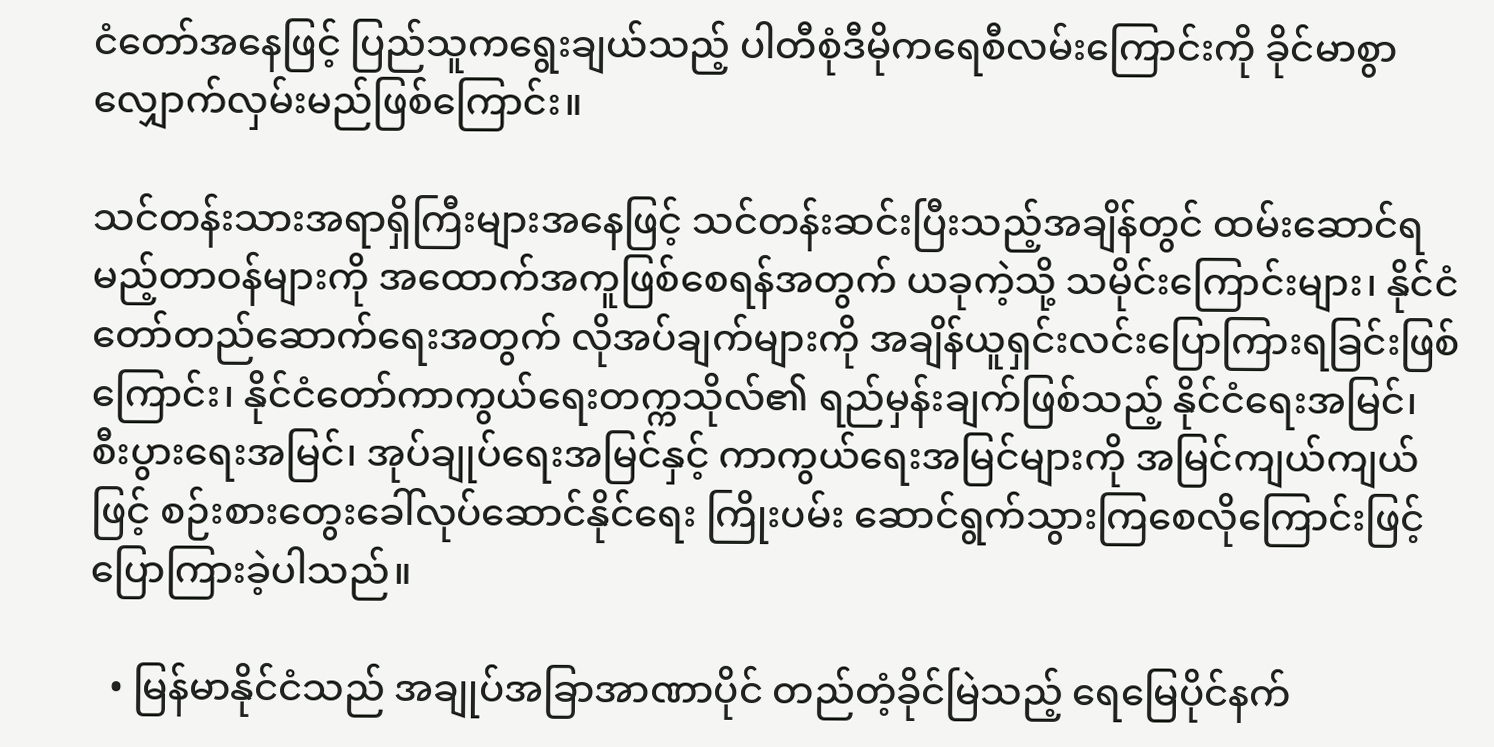ငံတော်အနေဖြင့် ပြည်သူကရွေးချယ်သည့် ပါတီစုံဒီမိုကရေစီလမ်းကြောင်းကို ခိုင်မာစွာလျှောက်လှမ်းမည်ဖြစ်ကြောင်း။

သင်တန်းသားအရာရှိကြီးများအနေဖြင့် သင်တန်းဆင်းပြီးသည့်အချိန်တွင် ထမ်းဆောင်ရမည့်တာဝန်များကို အထောက်အကူဖြစ်စေရန်အတွက် ယခုကဲ့သို့ သမိုင်းကြောင်းများ၊ နိုင်ငံတော်တည်ဆောက်ရေးအတွက် လိုအပ်ချက်များကို အချိန်ယူရှင်းလင်းပြောကြားရခြင်းဖြစ်ကြောင်း၊ နိုင်ငံတော်ကာကွယ်ရေးတက္ကသိုလ်၏ ရည်မှန်းချက်ဖြစ်သည့် နိုင်ငံရေးအမြင်၊ စီးပွားရေးအမြင်၊ အုပ်ချုပ်ရေးအမြင်နှင့် ကာကွယ်ရေးအမြင်များကို အမြင်ကျယ်ကျယ်ဖြင့် စဉ်းစားတွေးခေါ်လုပ်ဆောင်နိုင်ရေး ကြိုးပမ်း ဆောင်ရွက်သွားကြစေလိုကြောင်းဖြင့် ပြောကြားခဲ့ပါသည်။

  • မြန်မာနိုင်ငံသည် အချုပ်အခြာအာဏာပိုင် တည်တံ့ခိုင်မြဲသည့် ရေမြေပိုင်နက်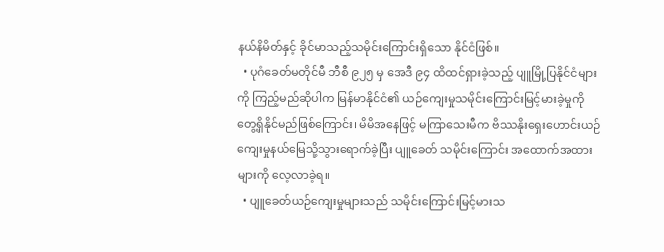နယ်နိမိတ်နှင့် ခိုင်မာသည့်သမိုင်းကြောင်းရှိသော နိုင်ငံဖြစ်။
  • ပုဂံခေတ်မတိုင်မီ ဘီစီ ၉၂၅ မှ အေဒီ ၉၄ ထိထင်ရှားခဲ့သည့် ပျူမြို့ပြနိုင်ငံများကို ကြည့်မည်ဆိုပါက မြန်မာနိုင်ငံ၏ ယဉ်ကျေးမှုသမိုင်းကြောင်းမြင့်မားခဲ့မှုကို တွေ့ရှိနိုင်မည်ဖြစ်ကြောင်း၊ မိမိအနေဖြင့် မကြာသေးမီက ဗိဿနိုးရှေးဟောင်းယဉ်ကျေးမှုနယ်မြေသို့သွားရောက်ခဲ့ပြီး ပျူခေတ် သမိုင်းကြောင်း အထောက်အထားများကို လေ့လာခဲ့ရ။
  • ပျူခေတ်ယဉ်ကျေးမှုများသည် သမိုင်းကြောင်းမြင့်မားသ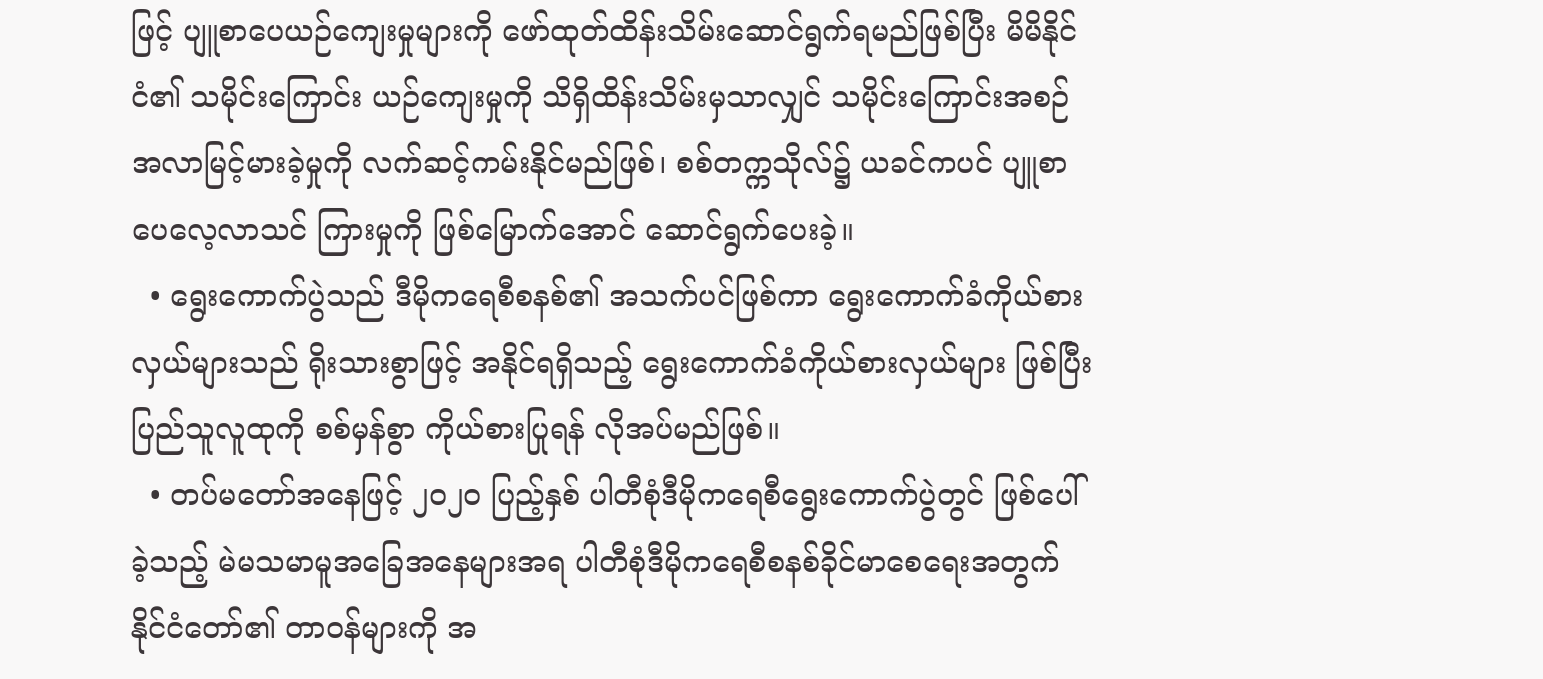ဖြင့် ပျူစာပေယဉ်ကျေးမှုများကို ဖော်ထုတ်ထိန်းသိမ်းဆောင်ရွက်ရမည်ဖြစ်ပြီး မိမိနိုင်ငံ၏ သမိုင်းကြောင်း ယဉ်ကျေးမှုကို သိရှိထိန်းသိမ်းမှသာလျှင် သမိုင်းကြောင်းအစဉ်အလာမြင့်မားခဲ့မှုကို လက်ဆင့်ကမ်းနိုင်မည်ဖြစ်၊ စစ်တက္ကသိုလ်၌ ယခင်ကပင် ပျူစာပေလေ့လာသင် ကြားမှုကို ဖြစ်မြောက်အောင် ဆောင်ရွက်ပေးခဲ့။
  • ရွေးကောက်ပွဲသည် ဒီမိုကရေစီစနစ်၏ အသက်ပင်ဖြစ်ကာ ရွေးကောက်ခံကိုယ်စားလှယ်များသည် ရိုးသားစွာဖြင့် အနိုင်ရရှိသည့် ရွေးကောက်ခံကိုယ်စားလှယ်များ ဖြစ်ပြီး ပြည်သူလူထုကို စစ်မှန်စွာ ကိုယ်စားပြုရန် လိုအပ်မည်ဖြစ်။
  • တပ်မတော်အနေဖြင့် ၂၀၂၀ ပြည့်နှစ် ပါတီစုံဒီမိုကရေစီရွေးကောက်ပွဲတွင် ဖြစ်ပေါ် ခဲ့သည့် မဲမသမာမူအခြေအနေများအရ ပါတီစုံဒီမိုကရေစီစနစ်ခိုင်မာစေရေးအတွက် နိုင်ငံတော်၏ တာဝန်များကို အ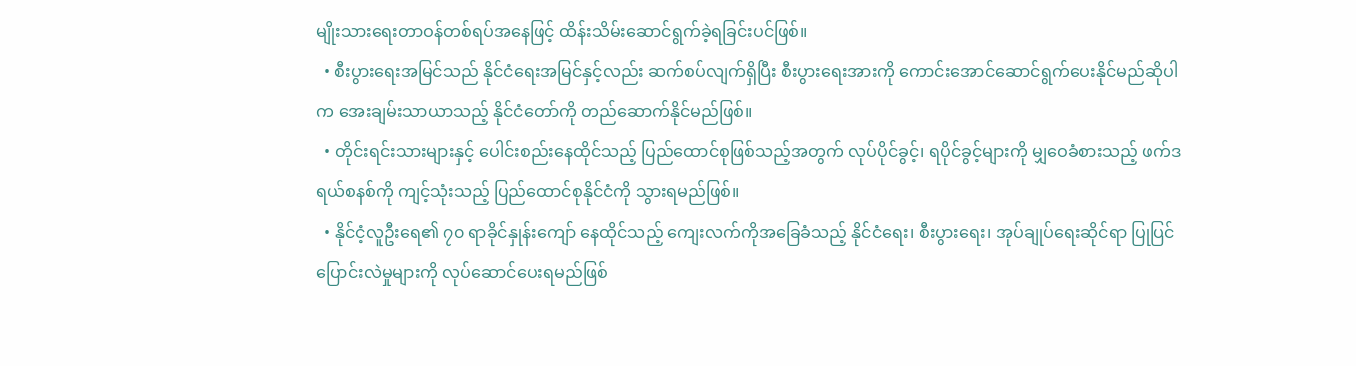မျိုးသားရေးတာဝန်တစ်ရပ်အနေဖြင့် ထိန်းသိမ်းဆောင်ရွက်ခဲ့ရခြင်းပင်ဖြစ်။
  • စီးပွားရေးအမြင်သည် နိုင်ငံရေးအမြင်နှင့်လည်း ဆက်စပ်လျက်ရှိပြီး စီးပွားရေးအားကို ကောင်းအောင်ဆောင်ရွက်ပေးနိုင်မည်ဆိုပါက အေးချမ်းသာယာသည့် နိုင်ငံတော်ကို တည်ဆောက်နိုင်မည်ဖြစ်။
  • တိုင်းရင်းသားများနှင့် ပေါင်းစည်းနေထိုင်သည့် ပြည်ထောင်စုဖြစ်သည့်အတွက် လုပ်ပိုင်ခွင့်၊ ရပိုင်ခွင့်များကို မျှဝေခံစားသည့် ဖက်ဒရယ်စနစ်ကို ကျင့်သုံးသည့် ပြည်ထောင်စုနိုင်ငံကို သွားရမည်ဖြစ်။
  • နိုင်ငံ့လူဦးရေ၏ ၇၀ ရာခိုင်နှုန်းကျော် နေထိုင်သည့် ကျေးလက်ကိုအခြေခံသည့် နိုင်ငံရေး၊ စီးပွားရေး၊ အုပ်ချုပ်ရေးဆိုင်ရာ ပြုပြင်ပြောင်းလဲမှုများကို လုပ်ဆောင်ပေးရမည်ဖြစ်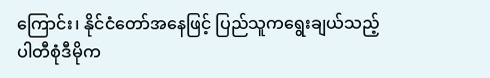ကြောင်း၊ နိုင်ငံတော်အနေဖြင့် ပြည်သူကရွေးချယ်သည့် ပါတီစုံဒီမိုက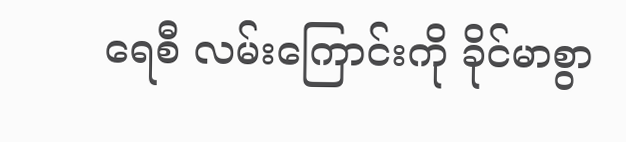ရေစီ လမ်းကြောင်းကို ခိုင်မာစွာ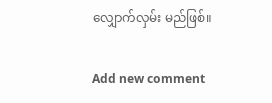လျှောက်လှမ်း မည်ဖြစ်။

Add new comment